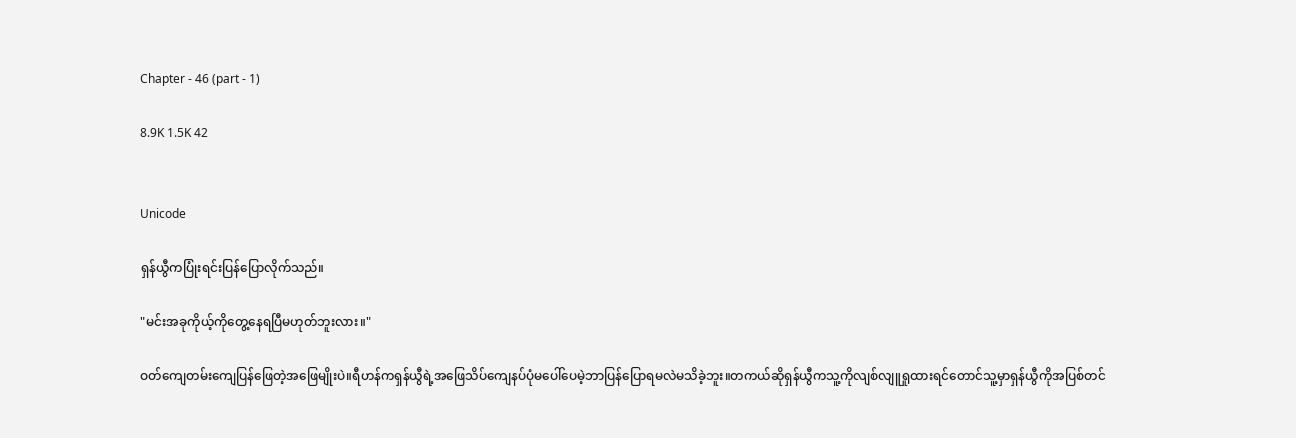Chapter - 46 (part - 1)

8.9K 1.5K 42


Unicode

ရှန်ယွီကပြုံးရင်းပြန်ပြောလိုက်သည်။

"မင်းအခုကိုယ့်ကိုတွေ့နေရပြီမဟုတ်ဘူးလား။"

ဝတ်ကျေတမ်းကျေပြန်ဖြေတဲ့အဖြေမျိုးပဲ။ရီဟန်ကရှန်ယွီရဲ့အဖြေသိပ်ကျေနပ်ပုံမပေါ်ပေမဲ့ဘာပြန်ပြောရမလဲမသိခဲ့ဘူး။တကယ်ဆိုရှန်ယွီကသူ့ကိုလျစ်လျူရှုထားရင်တောင်သူ့မှာရှန်ယွီကိုအပြစ်တင်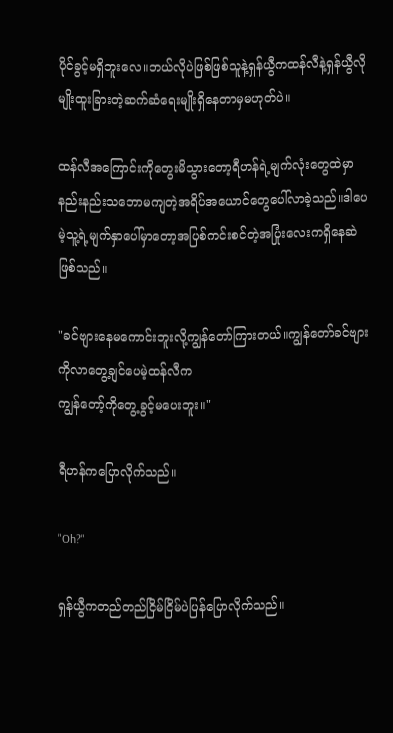ပိုင်ခွင့်မရှိဘူးလေ။ဘယ်လိုပဲဖြစ်ဖြစ်သူနဲ့ရှန်ယွီကထန်လီနဲ့ရှန်ယွီလိုမျိုးထူးခြားတဲ့ဆက်ဆံရေးမျိုးရှိနေတာမှမဟုတ်ပဲ။

ထန်လီအကြောင်းကိုတွေးမိသွားတော့ရီဟန်ရဲ့မျက်လုံးတွေထဲမှာနည်းနည်းသဘောမကျတဲ့အရိပ်အယောင်တွေပေါ်လာခဲ့သည်။ဒါပေမဲ့သူ့ရဲ့မျက်နှာပေါ်မှာတော့အပြစ်ကင်းစင်တဲ့အပြုံးလေးကရှိနေဆဲဖြစ်သည်။

"ခင်ဗျားနေမကောင်းဘူးလို့ကျွန်တော်ကြားတယ်။ကျွန်တော်ခင်ဗျားကိုလာတွေ့ချင်ပေမဲ့ထန်လီက
ကျွန်တော့်ကိုတွေ့ခွင့်မပေးဘူး။"

ရီဟန်ကပြောလိုက်သည်။

"Oh?"

ရှန်ယွီကတည်တည်ငြိမ်ငြိမ်ပဲပြန်ပြောလိုက်သည်။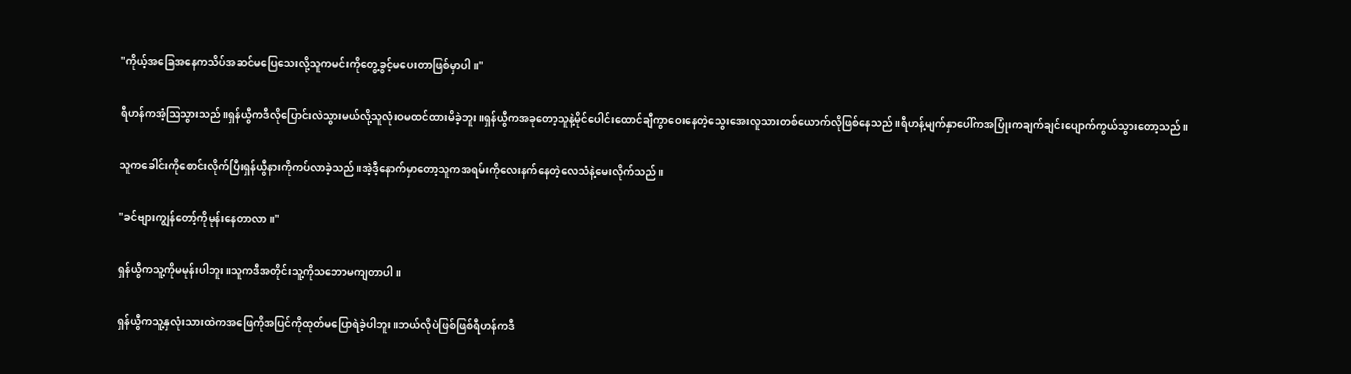"ကိုယ့်အခြေအနေကသိပ်အဆင်မပြေသေးလို့သူကမင်းကိုတွေ့ခွင့်မပေးတာဖြစ်မှာပါ။"

ရီဟန်ကအံ့ဩသွားသည်။ရှန်ယွီကဒီလိုပြောင်းလဲသွားမယ်လို့သူလုံးဝမထင်ထားမိခဲ့ဘူး။ရှန်ယွီကအခုတော့သူနဲ့မိုင်ပေါင်းထောင်ချီကွာဝေးနေတဲ့သွေးအေးလူသားတစ်ယောက်လိုဖြစ်နေသည်။ရီဟန့်မျက်နှာပေါ်ကအပြုံးကချက်ချင်းပျောက်ကွယ်သွားတော့သည်။

သူကခေါင်းကိုစောင်းလိုက်ပြီးရှန်ယွီနားကိုကပ်လာခဲ့သည်။အဲ့ဒီ့နောက်မှာတော့သူကအရမ်းကိုလေးနက်နေတဲ့လေသံနဲ့မေးလိုက်သည်။

"ခင်ဗျားကျွန်တော့်ကိုမုန်းနေတာလာ။"

ရှန်ယွီကသူ့ကိုမမုန်းပါဘူး။သူကဒီအတိုင်းသူ့ကိုသဘောမကျတာပါ။

ရှန်ယွီကသူ့နှလုံးသားထဲကအဖြေကိုအပြင်ကိုထုတ်မပြောရဲခဲ့ပါဘူး။ဘယ်လိုပဲဖြစ်ဖြစ်ရီဟန်ကဒီ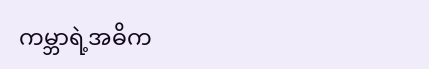ကမ္ဘာရဲ့အဓိက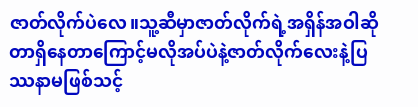ဇာတ်လိုက်ပဲလေ။သူ့ဆီမှာဇာတ်လိုက်ရဲ့အရှိန်အဝါဆိုတာရှိနေတာကြောင့်မလိုအပ်ပဲနဲ့ဇာတ်လိုက်လေးနဲ့ပြဿနာမဖြစ်သင့်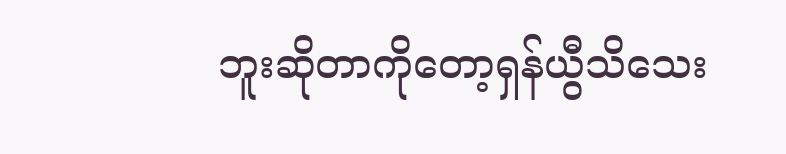ဘူးဆိုတာကိုတော့ရှန်ယွီသိသေး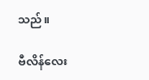သည်။

ဗီလိန်လေး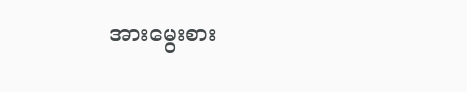အားမွေးစား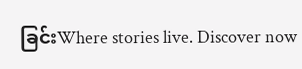ခြင်းWhere stories live. Discover now